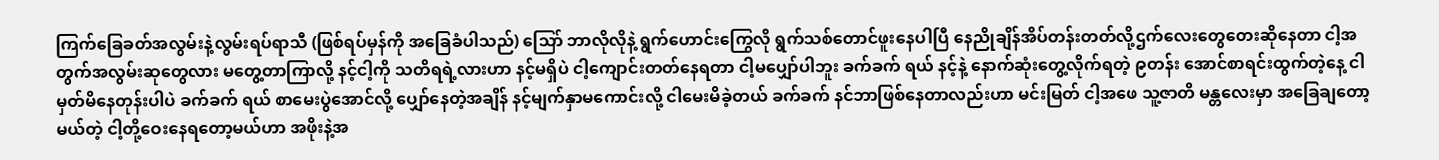ကြက်ခြေခတ်အလွမ်းနဲ့လွမ်းရပ်ရာသီ (ဖြစ်ရပ်မှန်ကို အခြေခံပါသည်) သြော် ဘာလိုလိုနဲ့ ရွက်ဟောင်းကြွေလို ရွက်သစ်တောင်ဖူးနေပါပြီ နေညိုချိန်အိပ်တန်းတတ်လို့ဌက်လေးတွေတေးဆိုနေတာ ငါ့အတွက်အလွမ်းဆုတွေလား မတွေ့တာကြာလို့ နင့်ငါ့ကို သတိရရဲ့လားဟာ နင့်မရှိပဲ ငါ့ကျောင်းတတ်နေရတာ ငါ့မပျှော်ပါဘူး ခက်ခက် ရယ် နင့်နဲ့ နောက်ဆုံးတွေ့လိုက်ရတဲ့ ၉တန်း အောင်စာရင်းထွက်တဲ့နေ့ ငါမှတ်မိနေတုန်းပါပဲ ခက်ခက် ရယ် စာမေးပွဲအောင်လို့ ပျှော်နေတဲ့အချိန် နင့်မျက်နှာမကောင်းလို့ ငါမေးမိခဲ့တယ် ခက်ခက် နင်ဘာဖြစ်နေတာလည်းဟာ မင်းမြတ် ငါ့အဖေ သူ့ဇာတိ မန္တလေးမှာ အခြေချတော့မယ်တဲ့ ငါ့တို့ဝေးနေရတော့မယ်ဟာ အဖိုးနဲ့အ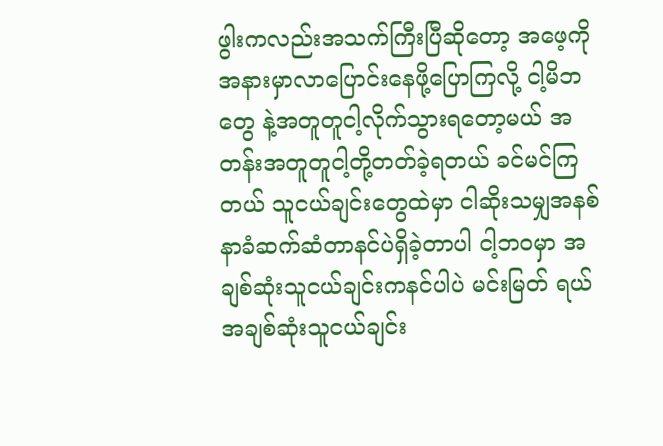ဖွါးကလည်းအသက်ကြီးပြီဆိုတော့ အဖေ့ကို အနားမှာလာပြောင်းနေဖို့ပြောကြလို့ ငါ့မိဘတွေ နဲ့အတူတူငါ့လိုက်သွားရတော့မယ် အတန်းအတူတူငါ့တို့တတ်ခဲ့ရတယ် ခင်မင်ကြတယ် သူငယ်ချင်းတွေထဲမှာ ငါဆိုးသမျှအနစ်နာခံဆက်ဆံတာနင်ပဲရှိခဲ့တာပါ ငါ့ဘဝမှာ အချစ်ဆုံးသူငယ်ချင်းကနင်ပါပဲ မင်းမြတ် ရယ် အချစ်ဆုံးသူငယ်ချင်း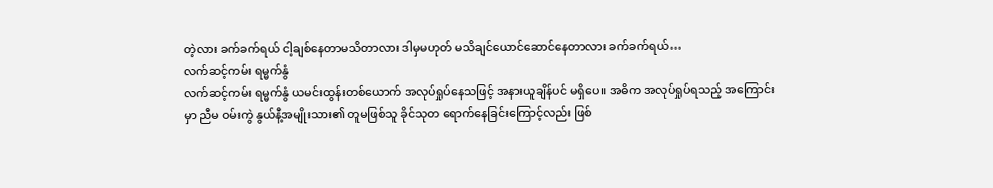တဲ့လား ခက်ခက်ရယ် ငါ့ချစ်နေတာမသိတာလား ဒါမှမဟုတ် မသိချင်ယောင်ဆောင်နေတာလား ခက်ခက်ရယ်…
လက်ဆင့်ကမ်း ရမ္မက်နွံ
လက်ဆင့်ကမ်း ရမ္မက်နွံ ယမင်းထွန်းတစ်ယောက် အလုပ်ရှုပ်နေသဖြင့် အနားယူချိန်ပင် မရှိပေ။ အဓိက အလုပ်ရှုပ်ရသည့် အကြောင်းမှာ ညီမ ဝမ်းကွဲ နွယ်နီ့အမျိုးသား၏ တူမဖြစ်သူ ခိုင်သုတ ရောက်နေခြင်းကြောင့်လည်း ဖြစ်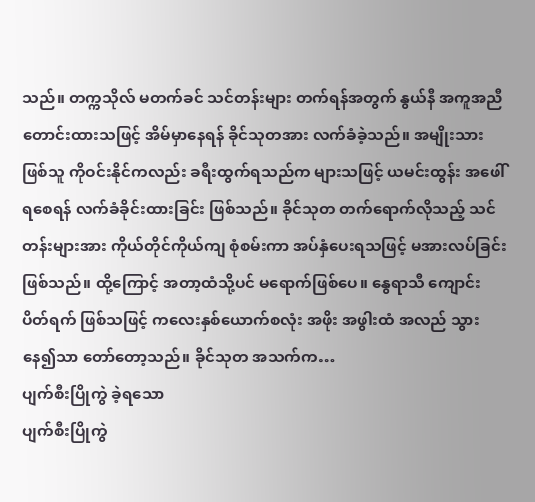သည်။ တက္ကသိုလ် မတက်ခင် သင်တန်းများ တက်ရန်အတွက် နွယ်နီ အကူအညီတောင်းထားသဖြင့် အိမ်မှာနေရန် ခိုင်သုတအား လက်ခံခဲ့သည်။ အမျိုးသားဖြစ်သူ ကိုဝင်းနိုင်ကလည်း ခရီးထွက်ရသည်က များသဖြင့် ယမင်းထွန်း အဖေါ်ရစေရန် လက်ခံခိုင်းထားခြင်း ဖြစ်သည်။ ခိုင်သုတ တက်ရောက်လိုသည့် သင်တန်းများအား ကိုယ်တိုင်ကိုယ်ကျ စုံစမ်းကာ အပ်နှံပေးရသဖြင့် မအားလပ်ခြင်း ဖြစ်သည်။ ထို့ကြောင့် အတာ့ထံသို့ပင် မရောက်ဖြစ်ပေ။ နွေရာသီ ကျောင်းပိတ်ရက် ဖြစ်သဖြင့် ကလေးနှစ်ယောက်စလုံး အဖိုး အဖွါးထံ အလည် သွားနေ၍သာ တော်တော့သည်။ ခိုင်သုတ အသက်က…
ပျက်စီးပြိုကွဲ ခဲ့ရသော
ပျက်စီးပြိုကွဲ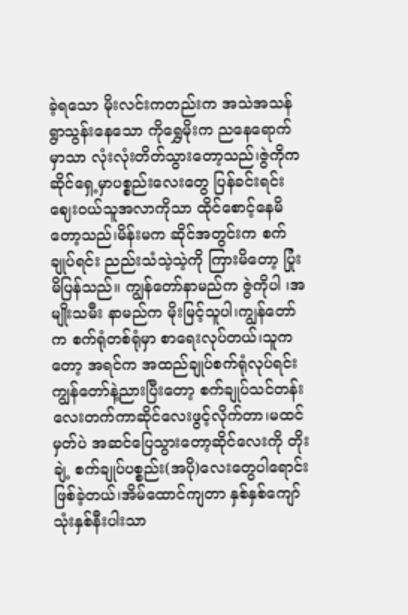ခဲ့ရသော မိုးလင်းကတည်းက အသဲအသန်ရွာသွန်းနေသော ကိုရွှေမိုးက ညနေရောက်မှာသာ လုံးလုံးတိတ်သွားတော့သည်၊ဇွဲကိုက ဆိုင်ရှေ့မှာပစ္စည်းလေးတွေ ပြန်ခင်းရင်းဈေးဝယ်သူအလာကိုသာ ထိုင်စောင့်နေမိတော့သည်၊မိန်းမက ဆိုင်အတွင်းက စက်ချုပ်ရင်း ညည်းသံသဲ့သဲ့ကို ကြားမိတော့ ပြုံးမိပြန်သည်။ ကျွန်တော်နာမည်က ဇွဲကိုပါ ၊အမျိုးသမီး နာမည်က မိုးမြင့်သူပါ၊ကျွန်တော်က စက်ရုံတစ်ရုံမှာ စာရေးလုပ်တယ်၊သူကတော့ အရင်က အထည်ချုပ်စက်ရုံလုပ်ရင်း ကျွန်တော်နဲ့ညားပြီးတော့ စက်ချုပ်သင်တန်းလေးတက်ကာဆိုင်လေးဖွင့်လိုက်တာ၊မထင်မှတ်ပဲ အဆင်ပြေသွားတော့ဆိုင်လေးကို တိုးချဲ့ စက်ချုပ်ပစ္စည်း(အပို)လေးတွေပါရောင်းဖြစ်ခဲ့တယ်၊အိမ်ထောင်ကျတာ နှစ်နှစ်ကျော် သုံးနှစ်နီးပါးသာ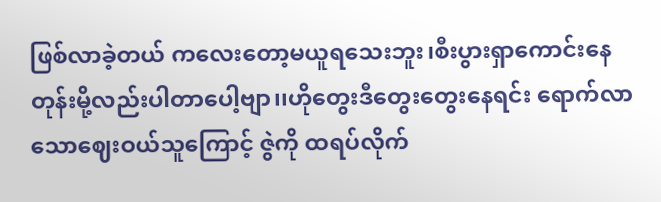ဖြစ်လာခဲ့တယ် ကလေးတော့မယူရသေးဘူး၊စီးပွားရှာကောင်းနေတုန်းမို့လည်းပါတာပေါ့ဗျာ၊၊ဟိုတွေးဒီတွေးတွေးနေရင်း ရောက်လာသောဈေးဝယ်သူကြောင့် ဇွဲကို ထရပ်လိုက်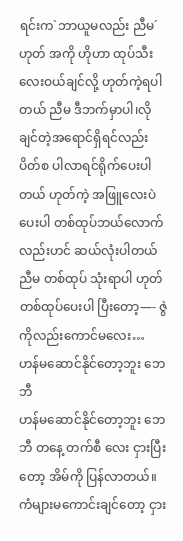ရင်းက`ဘာယူမလည်း ညီမ´ ဟုတ် အကို ဟိုဟာ ထုပ်သီးလေးဝယ်ချင်လို့ ဟုတ်ကဲ့ရပါတယ် ညီမ ဒီဘက်မှာပါ၊လိုချင်တဲ့အရောင်ရှိရင်လည်း ပိတ်စ ပါလာရင်ရိုက်ပေးပါတယ် ဟုတ်ကဲ့ အဖြူလေးပဲပေးပါ တစ်ထုပ်ဘယ်လောက်လည်းဟင် ဆယ်လုံးပါတယ်ညီမ တစ်ထုပ် သုံးရာပါ ဟုတ် တစ်ထုပ်ပေးပါ ပြီးတော့—- ဇွဲကိုလည်းကောင်မလေး…
ဟန်မဆောင်နိုင်တော့ဘူး ဘေဘီ
ဟန်မဆောင်နိုင်တော့ဘူး ဘေဘီ တနေ့ တက်စီ လေး ငှားပြီးတော့ အိမ်ကို ပြန်လာတယ်။ ကံများမကောင်းချင်တော့ ငှား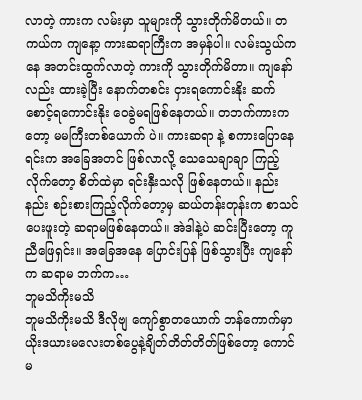လာတဲ့ ကားက လမ်းမှာ သူများကို သွားတိုက်မိတယ်။ တကယ်က ကျနော့ ကားဆရာကြီးက အမှန်ပါ။ လမ်းသွယ်ကနေ အတင်းထွက်လာတဲ့ ကားကို သွားတိုက်မိတာ။ ကျနော်လည်း ထားခဲ့ပြီး နောက်တစင်း ငှားရကောင်းနိုး ဆက်စောင့်ရကောင်းနိုး ဝေခွဲမရဖြစ်နေတယ်။ တဘက်ကားကတော့ မမကြီးတစ်ယောက် ပဲ။ ကားဆရာ နဲ့ စကားပြောနေရင်းက အခြေအတင် ဖြစ်လာလို့ သေသေချာချာ ကြည့်လိုက်တော့ စိတ်ထဲမှာ ရင်းနှီးသလို ဖြစ်နေတယ်။ နည်းနည်း စဉ်းစားကြည့်လိုက်တော့မှ ဆယ်တန်းတုန်းက စာသင်ပေးဖူးတဲ့ ဆရာမဖြစ်နေတယ်။ အဲဒါနဲ့ပဲ ဆင်းပြီးတော့ ကူညီဖြေရှင်း။ အခြေအနေ ပြောင်းပြန် ဖြစ်သွားပြီး ကျနော်က ဆရာမ ဘက်က…
ဘူမသိကိုးမသိ
ဘူမသိကိုးမသိ ဒီလိုဗျ ကျော်စွာတယောက် ဘန်ကောက်မှာ ယိုးဒယားမလေးတစ်ပွေနဲ့ချိတ်တိတ်တိတ်ဖြစ်တော့ ကောင်မ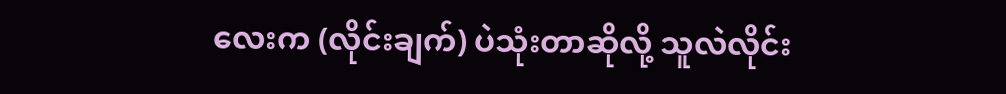လေးက (လိုင်းချက်) ပဲသုံးတာဆိုလို့ သူလဲလိုင်း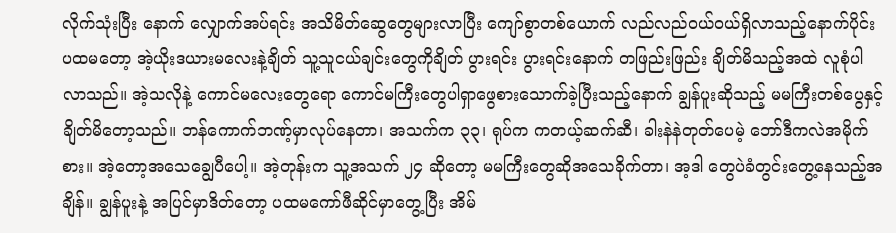လိုက်သုံးပြီး နောက် လျှောက်အပ်ရင်း အသိမိတ်ဆွေတွေများလာပြီး ကျော်စွာတစ်ယောက် လည်လည်ဝယ်ဝယ်ရှိလာသည့်နောက်ပိုင်း ပထမတော့ အဲ့ယိုးဒယားမလေးနဲ့ချိတ် သူ့သူငယ်ချင်းတွေကိုချိတ် ပွားရင်း ပွားရင်းနောက် တဖြည်းဖြည်း ချိတ်မိသည့်အထဲ လူစုံပါလာသည်။ အဲ့သလိုနဲ့ ကောင်မလေးတွေရော ကောင်မကြီးတွေပါရှာဖွေစားသောက်ခဲ့ပြီးသည့်နောက် ချွန်ပူးဆိုသည့် မမကြီးတစ်ပွေနှင့်ချိတ်မိတော့သည်။ ဘန်ကောက်ဘဏ့်မှာလုပ်နေတာ၊ အသက်က ၃၃၊ ရုပ်က ကတယ့်ဆက်ဆီ၊ ခါးနဲနဲတုတ်ပေမဲ့ ဘော်ဒီကလဲအမိုက်စား။ အဲ့တော့အသေချွေပီပေါ့။ အဲ့တုန်းက သူ့အသက် ၂၄ ဆိုတော့ မမကြီးတွေဆိုအသေခိုက်တာ၊ အ့ဒါ တွေပဲခံတွင်းတွေ့နေသည့်အချိန်။ ချွန်ပူးနဲ့ အပြင်မှာဒိတ်တော့ ပထမကော်ဖီဆိုင်မှာတွေ့ပြီး အိမ်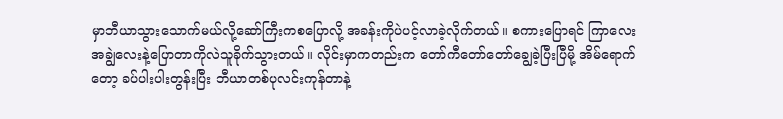မှာဘီယာသွားသောက်မယ်လို့ဆော်ကြီးကစပြောလို့ အခန်းကိုပဲပင့်လာခဲ့လိုက်တယ်။ စကားပြောရင် ကြာလေးအချွဲလေးနဲ့ပြောတာကိုလဲသူခိုက်သွားတယ်။ လိုင်းမှာကတည်းက တော်ကီတော်တော်ချွေခဲ့ပြီးပြီမို့ အိမ်ရောက်တော့ ခပ်ပါးပါးတွန်းပြီး ဘီယာတစ်ပုလင်းကုန်တာနဲ့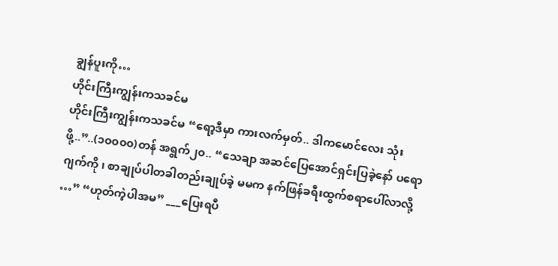ချွန်ပူးကို…
ဟိုင်းကြီးကျွန်းကသခင်မ
ဟိုင်းကြီးကျွန်းကသခင်မ “ရော့ဒီမှာ ကားလက်မှတ်.. ဒါကမောင်လေး သုံးဖို့..”..(၁၀၀၀၀)တန် အရွက်၂၀.. “သေချာ အဆင်ပြေအောင်ရှင်းပြခဲ့နော် ပရောဂျက်ကို၊ စာချုပ်ပါတခါတည်းချုပ်ခဲ့ မမက နက်ဖြန်ခရီးထွက်စရာပေါ်လာလို့ …” “ဟုတ်ကဲ့ပါအမ” ___ပြေးရပီ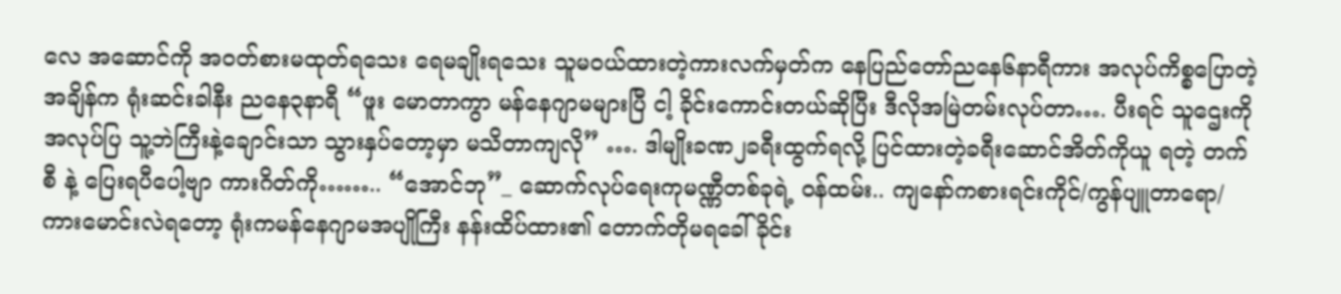လေ အဆောင်ကို အဝတ်စားမထုတ်ရသေး ရေမချိုးရသေး သူမဝယ်ထားတဲ့ကားလက်မှတ်က နေပြည်တော်ညနေ၆နာရီကား အလုပ်ကိစ္စပြောတဲ့အချိန်က ရုံးဆင်းခါနီး ညနေ၃နာရီ “ဖူး မောတာကွာ မန်နေဂျာမများပြီ ငါ့ ခိုင်းကောင်းတယ်ဆိုပြီး ဒီလိုအမြဲတမ်းလုပ်တာ…. ပီးရင် သူဌေးကို အလုပ်ပြ သူ့ဘဲကြီးနဲ့ချောင်းသာ သွားနှပ်တော့မှာ မသိတာကျလို” …. ဒါမျိုးခဏ၂ခရီးထွက်ရလို့ ပြင်ထားတဲ့ခရီးဆောင်အိတ်ကိုယူ ရတဲ့ တက်စီ နဲ့ ပြေးရပီပေါ့ဗျာ ကားဂိတ်ကို…….. “အောင်ဘု”_ ဆောက်လုပ်ရေးကုမဏ္ဏီတစ်ခုရဲ့ ဝန်ထမ်း.. ကျနော်ကစားရင်းကိုင်/ကွန်ပျူတာရော/ကားမောင်းလဲရတော့ ရုံးကမန်နေဂျာမအပျိုကြီး နန်းထိပ်ထား၏ တောက်တိုမရခေါ်ခိုင်း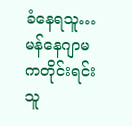ခံနေရသူ… မန်နေဂျာမကတိုင်းရင်းသူ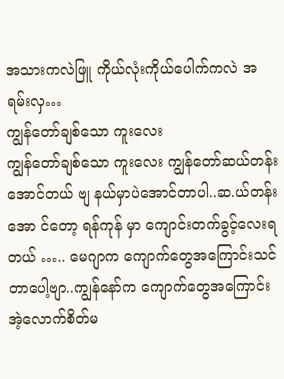အသားကလဲဖြူ ကိုယ်လုံးကိုယ်ပေါက်ကလဲ အရမ်းလှ…
ကျွန်တော်ချစ်သော ကူးလေး
ကျွန်တော်ချစ်သော ကူးလေး ကျွန်တော်ဆယ်တန်းအောင်တယ် ဗျ နယ်မှာပဲအောင်တာပါ..ဆ.ယ်တန်းအော င်တော့ ရန်ကုန် မှာ ကျောင်းတက်ခွင့်လေးရတယ် ….. မေဂျာက ကျောက်တွေအကြောင်းသင်တာပေါ့ဗျာ..ကျွန်နော်က ကျောက်တွေအကြောင်း အဲ့လောက်စိတ်မ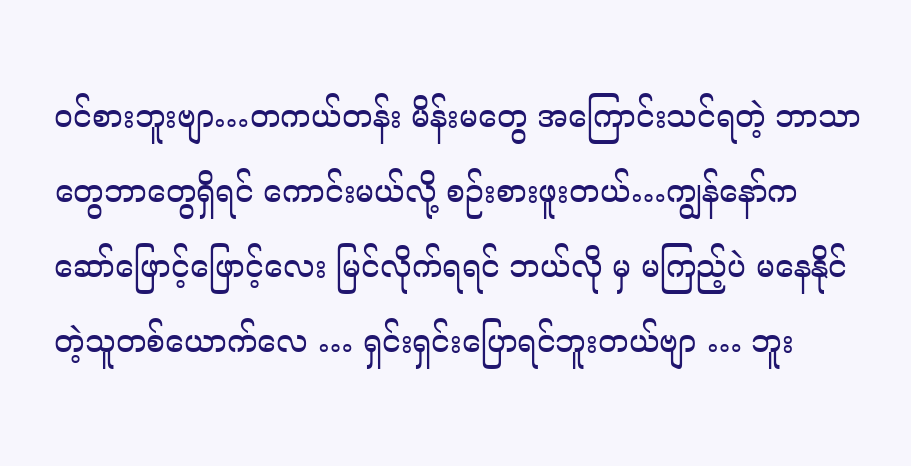ဝင်စားဘူးဗျာ…တကယ်တန်း မိန်းမတွေ အကြောင်းသင်ရတဲ့ ဘာသာတွေဘာတွေရှိရင် ကောင်းမယ်လို့ စဉ်းစားဖူးတယ်…ကျွန်နော်က ဆော်ဖြောင့်ဖြောင့်လေး မြင်လိုက်ရရင် ဘယ်လို မှ မကြည့်ပဲ မနေနိုင်တဲ့သူတစ်ယောက်လေ … ရှင်းရှင်းပြောရင်ဘူးတယ်ဗျာ … ဘူး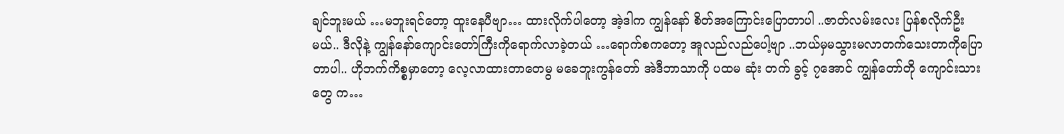ချင်ဘူးမယ် …မဘူးရင်တော့ ထူးနေပီဗျာ… ထားလိုက်ပါတော့ အဲ့ဒါက ကျွန်နော် စိတ်အကြောင်းပြောတာပါ ..ဇာတ်လမ်းလေး ပြန်စလိုက်ဦးမယ်.. ဒီလိုနဲ့ ကျွန်နော်ကျောင်းတော်ကြီးကိုရောက်လာခဲ့တယ် …ရောက်စကတော့ အူလည်လည်ပေါ့ဗျာ ..ဘယ်မှမသွားမလာတက်သေးတာကိုပြောတာပါ.. ဟိုဘက်ကိစ္စမှာတော့ လေ့လာထားတာတေမွ မခေဘူးကွန်တော် အဲဒီဘာသာကို ပထမ ဆုံး တက် ခွင့် ၇အောင် ကျွန်တော်တို ကျောင်းသားတွေ က…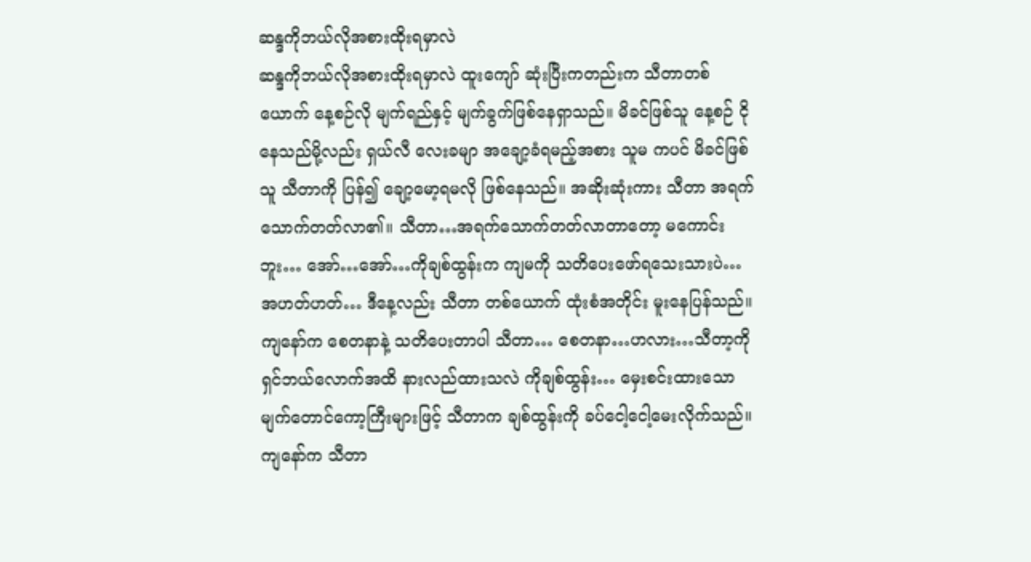ဆန္ဒကိုဘယ်လိုအစားထိုးရမှာလဲ
ဆန္ဒကိုဘယ်လိုအစားထိုးရမှာလဲ ထူးကျော် ဆုံးပြီးကတည်းက သီတာတစ်ယောက် နေ့စဉ်လို မျက်ရည်နှင့် မျက်ခွက်ဖြစ်နေရှာသည်။ မိခင်ဖြစ်သူ နေ့စဉ် ငိုနေသည်မို့လည်း ရှယ်လီ လေးခမျာ အချော့ခံရမည့်အစား သူမ ကပင် မိခင်ဖြစ်သူ သီတာကို ပြန်၍ ချော့မော့ရမလို ဖြစ်နေသည်။ အဆိုးဆုံးကား သီတာ အရက်သောက်တတ်လာ၏။ သီတာ…အရက်သောက်တတ်လာတာတော့ မကောင်းဘူး… အော်…အော်…ကိုချစ်ထွန်းက ကျမကို သတိပေးဖော်ရသေးသားပဲ…အဟတ်ဟတ်… ဒီနေ့လည်း သီတာ တစ်ယောက် ထုံးစံအတိုင်း မူးနေပြန်သည်။ ကျနော်က စေတနာနဲ့ သတိပေးတာပါ သီတာ… စေတနာ…ဟလား…သီတာ့ကို ရှင်ဘယ်လောက်အထိ နားလည်ထားသလဲ ကိုချစ်ထွန်း… မှေးစင်းထားသော မျက်တောင်ကော့ကြီးများဖြင့် သီတာက ချစ်ထွန်းကို ခပ်ငေါ့ငေါ့မေးလိုက်သည်။ ကျနော်က သီတာ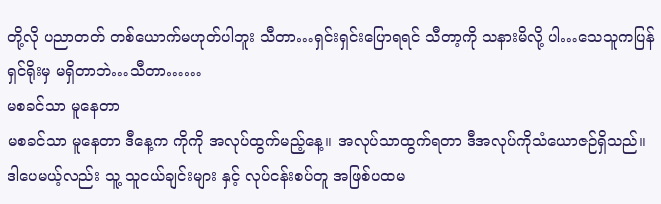တို့လို ပညာတတ် တစ်ယောက်မဟုတ်ပါဘူး သီတာ…ရှင်းရှင်းပြောရရင် သီတာ့ကို သနားမိလို့ ပါ…သေသူကပြန်ရှင်ရိုးမှ မရှိတာဘဲ…သီတာ……
မစခင်သာ မူနေတာ
မစခင်သာ မူနေတာ ဒီနေ့က ကိုကို အလုပ်ထွက်မည့်နေ့။ အလုပ်သာထွက်ရတာ ဒီအလုပ်ကိုသံယောဇဉ်ရှိသည်။ ဒါပေမယ့်လည်း သူ့ သူငယ်ချင်းများ နှင့် လုပ်ငန်းစပ်တူ အဖြစ်ပထမ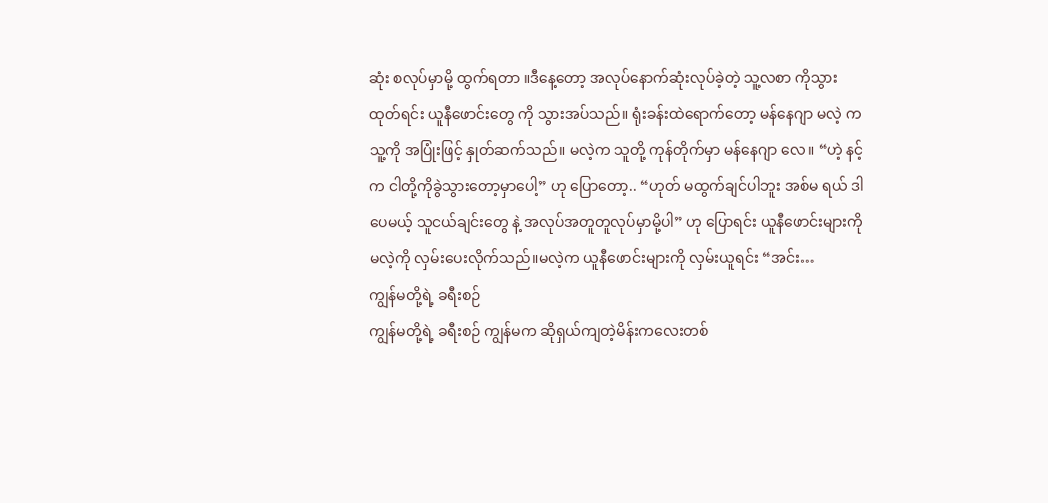ဆုံး စလုပ်မှာမို့ ထွက်ရတာ ။ဒီနေ့တော့ အလုပ်နောက်ဆုံးလုပ်ခဲ့တဲ့ သူ့လစာ ကိုသွားထုတ်ရင်း ယူနီဖောင်းတွေ ကို သွားအပ်သည်။ ရုံးခန်းထဲရောက်တော့ မန်နေဂျာ မလဲ့ က သူ့ကို အပြုံးဖြင့် နှုတ်ဆက်သည်။ မလဲ့က သူတို့ ကုန်တိုက်မှာ မန်နေဂျာ လေ။ “ဟဲ့ နင့်က ငါတို့ကိုခွဲသွားတော့မှာပေါ့” ဟု ပြောတော့.. “ဟုတ် မထွက်ချင်ပါဘူး အစ်မ ရယ် ဒါပေမယ့် သူငယ်ချင်းတွေ နဲ့ အလုပ်အတူတူလုပ်မှာမို့ပါ” ဟု ပြောရင်း ယူနီဖောင်းများကို မလဲ့ကို လှမ်းပေးလိုက်သည်။မလဲ့က ယူနီဖောင်းများကို လှမ်းယူရင်း “အင်း…
ကျွန်မတို့ရဲ့ ခရီးစဉ်
ကျွန်မတို့ရဲ့ ခရီးစဉ် ကျွန်မက ဆိုရှယ်ကျတဲ့မိန်းကလေးတစ်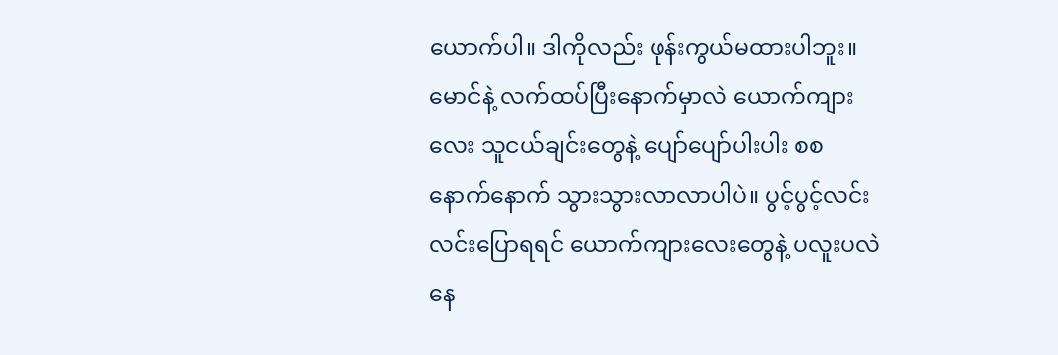ယောက်ပါ။ ဒါကိုလည်း ဖုန်းကွယ်မထားပါဘူး။ မောင်နဲ့ လက်ထပ်ပြီးနောက်မှာလဲ ယောက်ကျားလေး သူငယ်ချင်းတွေနဲ့ ပျော်ပျော်ပါးပါး စစနောက်နောက် သွားသွားလာလာပါပဲ။ ပွင့်ပွင့်လင်းလင်းပြောရရင် ယောက်ကျားလေးတွေနဲ့ ပလူးပလဲနေ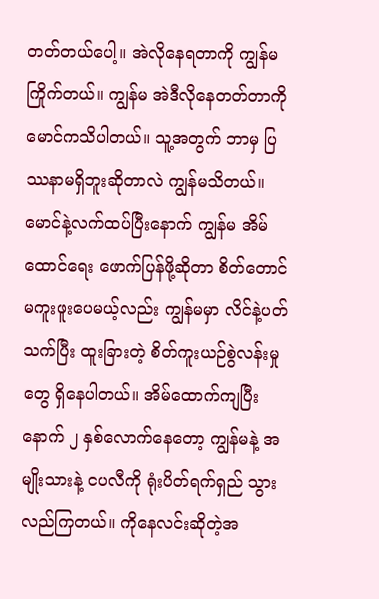တတ်တယ်ပေါ့။ အဲလိုနေရတာကို ကျွန်မ ကြိုက်တယ်။ ကျွန်မ အဲဒီလိုနေတတ်တာကို မောင်ကသိပါတယ်။ သူ့အတွက် ဘာမှ ပြဿနာမရှိဘူးဆိုတာလဲ ကျွန်မသိတယ်။ မောင်နဲ့လက်ထပ်ပြီးနောက် ကျွန်မ အိမ်ထောင်ရေး ဖောက်ပြန်ဖို့ဆိုတာ စိတ်တောင် မကူးဖူးပေမယ့်လည်း ကျွန်မမှာ လိင်နဲ့ပတ်သက်ပြီး ထူးခြားတဲ့ စိတ်ကူးယဉ်စွဲလန်းမှုတွေ ရှိနေပါတယ်။ အိမ်ထောက်ကျပြီးနောက် ၂ နှစ်လောက်နေတော့ ကျွန်မနဲ့ အမျိုးသားနဲ့ ငပလီကို ရုံးပိတ်ရက်ရှည် သွားလည်ကြတယ်။ ကိုနေလင်းဆိုတဲ့အ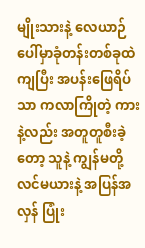မျိုးသားနဲ့ လေယာဉ်ပေါ်မှာခုံတန်းတစ်ခုထဲကျပြီး အပန်းဖြေရိပ်သာ ကလာကြိုတဲ့ ကားနဲ့လည်း အတူတူစီးခဲ့တော့ သူနဲ့ ကျွန်မတို့လင်မယားနဲ့ အပြန်အလှန် ပြုံး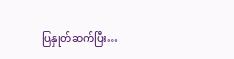ပြနှုတ်ဆက်ပြီး…